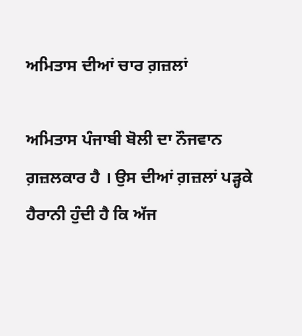ਅਮਿਤਾਸ ਦੀਆਂ ਚਾਰ ਗ਼ਜ਼ਲਾਂ

ਅਮਿਤਾਸ ਪੰਜਾਬੀ ਬੋਲੀ ਦਾ ਨੌਜਵਾਨ ਗ਼ਜ਼ਲਕਾਰ ਹੈ । ਉਸ ਦੀਆਂ ਗ਼ਜ਼ਲਾਂ ਪੜ੍ਹਕੇ ਹੈਰਾਨੀ ਹੁੰਦੀ ਹੈ ਕਿ ਅੱਜ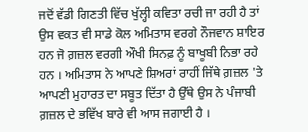ਜਦੋਂ ਵੱਡੀ ਗਿਣਤੀ ਵਿੱਚ ਖੁੱਲ੍ਹੀ ਕਵਿਤਾ ਰਚੀ ਜਾ ਰਹੀ ਹੈ ਤਾਂ ਉਸ ਵਕਤ ਵੀ ਸਾਡੇ ਕੋਲ ਅਮਿਤਾਸ ਵਰਗੇ ਨੌਜਵਾਨ ਸ਼ਾਇਰ ਹਨ ਜੋ ਗ਼ਜ਼ਲ ਵਰਗੀ ਔਖੀ ਸਿਨਫ਼ ਨੂੰ ਬਾਖੂਬੀ ਨਿਭਾ ਰਹੇ ਹਨ । ਅਮਿਤਾਸ ਨੇ ਆਪਣੇ ਸ਼ਿਅਰਾਂ ਰਾਹੀਂ ਜਿੱਥੇ ਗ਼ਜ਼ਲ 'ਤੇ ਆਪਣੀ ਮੁਹਾਰਤ ਦਾ ਸਬੂਤ ਦਿੱਤਾ ਹੈ ਉੱਥੇ ਉਸ ਨੇ ਪੰਜਾਬੀ ਗ਼ਜ਼ਲ ਦੇ ਭਵਿੱਖ ਬਾਰੇ ਵੀ ਆਸ ਜਗਾਈ ਹੈ ।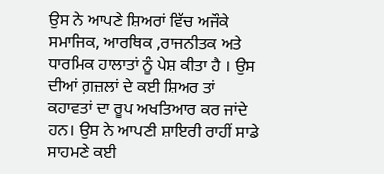ਉਸ ਨੇ ਆਪਣੇ ਸ਼ਿਅਰਾਂ ਵਿੱਚ ਅਜੌਕੇ ਸਮਾਜਿਕ, ਆਰਥਿਕ ,ਰਾਜਨੀਤਕ ਅਤੇ ਧਾਰਮਿਕ ਹਾਲਾਤਾਂ ਨੂੰ ਪੇਸ਼ ਕੀਤਾ ਹੈ । ਉਸ ਦੀਆਂ ਗ਼ਜ਼ਲਾਂ ਦੇ ਕਈ ਸ਼ਿਅਰ ਤਾਂ ਕਹਾਵਤਾਂ ਦਾ ਰੂਪ ਅਖਤਿਆਰ ਕਰ ਜਾਂਦੇ ਹਨ। ਉਸ ਨੇ ਆਪਣੀ ਸ਼ਾਇਰੀ ਰਾਹੀਂ ਸਾਡੇ ਸਾਹਮਣੇ ਕਈ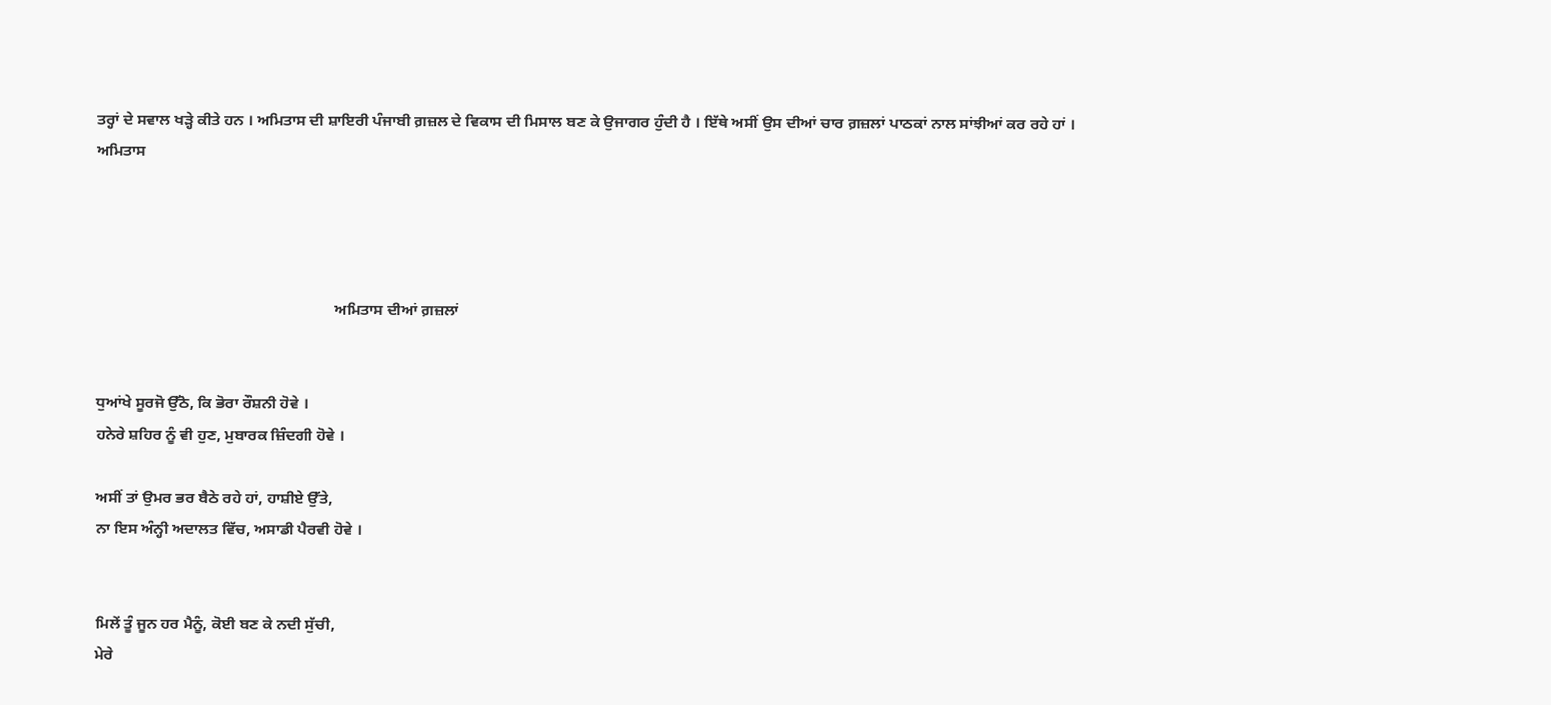ਤਰ੍ਹਾਂ ਦੇ ਸਵਾਲ ਖੜ੍ਹੇ ਕੀਤੇ ਹਨ । ਅਮਿਤਾਸ ਦੀ ਸ਼ਾਇਰੀ ਪੰਜਾਬੀ ਗ਼ਜ਼ਲ ਦੇ ਵਿਕਾਸ ਦੀ ਮਿਸਾਲ ਬਣ ਕੇ ਉਜਾਗਰ ਹੁੰਦੀ ਹੈ । ਇੱਥੇ ਅਸੀਂ ਉਸ ਦੀਆਂ ਚਾਰ ਗ਼ਜ਼ਲਾਂ ਪਾਠਕਾਂ ਨਾਲ ਸਾਂਝੀਆਂ ਕਰ ਰਹੇ ਹਾਂ ।
ਅਮਿਤਾਸ




                                                             ਅਮਿਤਾਸ ਦੀਆਂ ਗ਼ਜ਼ਲਾਂ


ਧੁਆਂਖੇ ਸੂਰਜੋ ਉੱਠੋ, ਕਿ ਭੋਰਾ ਰੌਸ਼ਨੀ ਹੋਵੇ ।
ਹਨੇਰੇ ਸ਼ਹਿਰ ਨੂੰ ਵੀ ਹੁਣ, ਮੁਬਾਰਕ ਜ਼ਿੰਦਗੀ ਹੋਵੇ ।

ਅਸੀਂ ਤਾਂ ਉਮਰ ਭਰ ਬੈਠੇ ਰਹੇ ਹਾਂ, ਹਾਸ਼ੀਏ ਉੱਤੇ,
ਨਾ ਇਸ ਅੰਨ੍ਹੀ ਅਦਾਲਤ ਵਿੱਚ, ਅਸਾਡੀ ਪੈਰਵੀ ਹੋਵੇ ।


ਮਿਲੇਂ ਤੂੰ ਜੂਨ ਹਰ ਮੈਨੂੰ, ਕੋਈ ਬਣ ਕੇ ਨਦੀ ਸੁੱਚੀ,
ਮੇਰੇ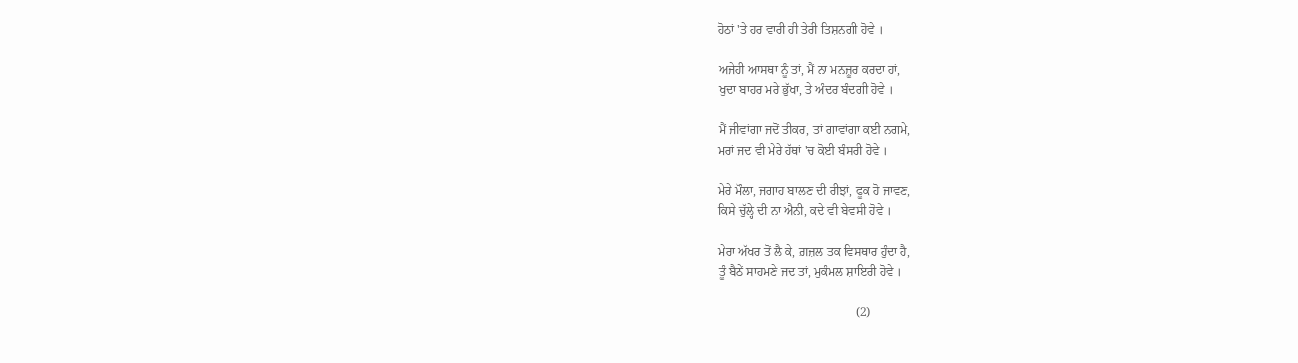ਹੋਠਾਂ 'ਤੇ ਹਰ ਵਾਰੀ ਹੀ ਤੇਰੀ ਤਿਸ਼ਨਗੀ ਹੋਵੇ ।

ਅਜੇਹੀ ਆਸਥਾ ਨੂੰ ਤਾਂ, ਮੈਂ ਨਾ ਮਨਜ਼ੂਰ ਕਰਦਾ ਹਾਂ,
ਖੁਦਾ ਬਾਹਰ ਮਰੇ ਭੁੱਖਾ, ਤੇ ਅੰਦਰ ਬੰਦਗੀ ਹੋਵੇ ।

ਮੈਂ ਜੀਵਾਂਗਾ ਜਦੋਂ ਤੀਕਰ, ਤਾਂ ਗਾਵਾਂਗਾ ਕਈ ਨਗਮੇ,
ਮਰਾਂ ਜਦ ਵੀ ਮੇਰੇ ਹੱਥਾਂ 'ਚ ਕੋਈ ਬੰਸਰੀ ਹੋਵੇ ।

ਮੇਰੇ ਮੌਲਾ, ਜਗਾਹ ਬਾਲਣ ਦੀ ਰੀਝਾਂ, ਫੂਕ ਹੋ ਜਾਵਣ,
ਕਿਸੇ ਚੁੱਲ੍ਹੇ ਦੀ ਨਾ ਐਨੀ, ਕਦੇ ਵੀ ਬੇਵਸੀ ਹੋਵੇ ।

ਮੇਰਾ ਅੱਖਰ ਤੋਂ ਲੈ ਕੇ, ਗ਼ਜ਼ਲ ਤਕ ਵਿਸਥਾਰ ਹੁੰਦਾ ਹੈ,
ਤੂੰ ਬੈਠੇਂ ਸਾਹਮਣੇ ਜਦ ਤਾਂ, ਮੁਕੰਮਲ ਸ਼ਾਇਰੀ ਹੋਵੇ ।

                                            (2)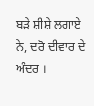ਬੜੇ ਸ਼ੀਸ਼ੇ ਲਗਾਏ ਨੇ, ਦਰੋ ਦੀਵਾਰ ਦੇ ਅੰਦਰ ।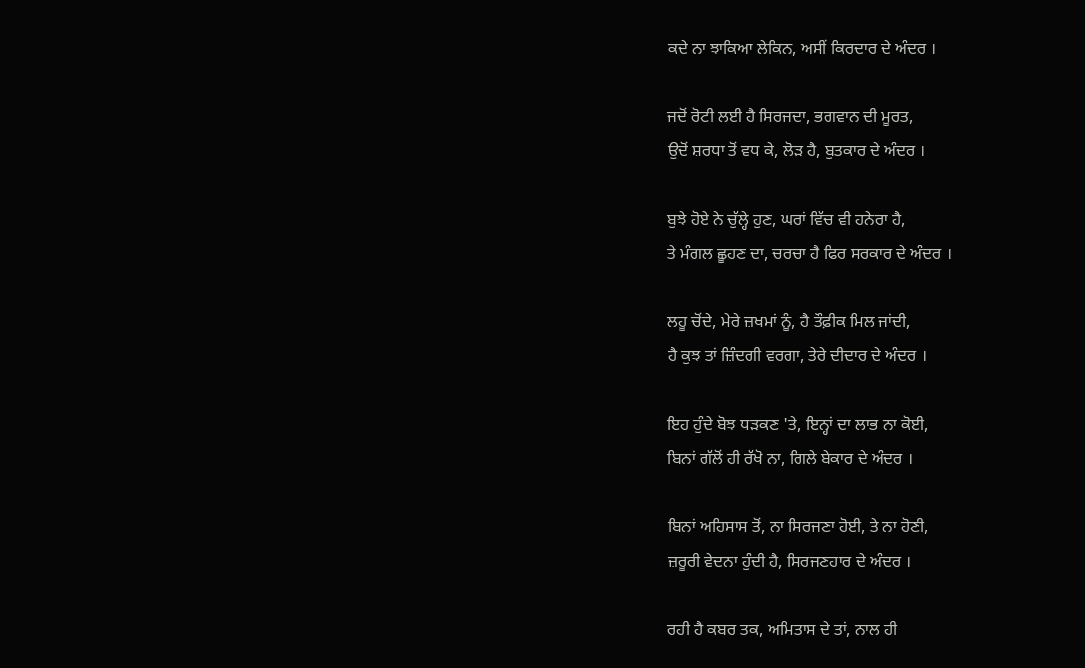ਕਦੇ ਨਾ ਝਾਕਿਆ ਲੇਕਿਨ, ਅਸੀਂ ਕਿਰਦਾਰ ਦੇ ਅੰਦਰ ।

ਜਦੋਂ ਰੋਟੀ ਲਈ ਹੈ ਸਿਰਜਦਾ, ਭਗਵਾਨ ਦੀ ਮੂਰਤ,
ਉਦੋਂ ਸ਼ਰਧਾ ਤੋਂ ਵਧ ਕੇ, ਲੋੜ ਹੈ, ਬੁਤਕਾਰ ਦੇ ਅੰਦਰ ।

ਬੁਝੇ ਹੋਏ ਨੇ ਚੁੱਲ੍ਹੇ ਹੁਣ, ਘਰਾਂ ਵਿੱਚ ਵੀ ਹਨੇਰਾ ਹੈ,
ਤੇ ਮੰਗਲ ਛੂਹਣ ਦਾ, ਚਰਚਾ ਹੈ ਫਿਰ ਸਰਕਾਰ ਦੇ ਅੰਦਰ ।

ਲਹੂ ਚੋਂਦੇ, ਮੇਰੇ ਜ਼ਖਮਾਂ ਨੂੰ, ਹੈ ਤੌਫ਼ੀਕ ਮਿਲ ਜਾਂਦੀ,
ਹੈ ਕੁਝ ਤਾਂ ਜ਼ਿੰਦਗੀ ਵਰਗਾ, ਤੇਰੇ ਦੀਦਾਰ ਦੇ ਅੰਦਰ ।

ਇਹ ਹੁੰਦੇ ਬੋਝ ਧੜਕਣ 'ਤੇ, ਇਨ੍ਹਾਂ ਦਾ ਲਾਭ ਨਾ ਕੋਈ,
ਬਿਨਾਂ ਗੱਲੋਂ ਹੀ ਰੱਖੋ ਨਾ, ਗਿਲੇ ਬੇਕਾਰ ਦੇ ਅੰਦਰ ।

ਬਿਨਾਂ ਅਹਿਸਾਸ ਤੋਂ, ਨਾ ਸਿਰਜਣਾ ਹੋਈ, ਤੇ ਨਾ ਹੋਣੀ,
ਜ਼ਰੂਰੀ ਵੇਦਨਾ ਹੁੰਦੀ ਹੈ, ਸਿਰਜਣਹਾਰ ਦੇ ਅੰਦਰ ।

ਰਹੀ ਹੈ ਕਬਰ ਤਕ, ਅਮਿਤਾਸ ਦੇ ਤਾਂ, ਨਾਲ ਹੀ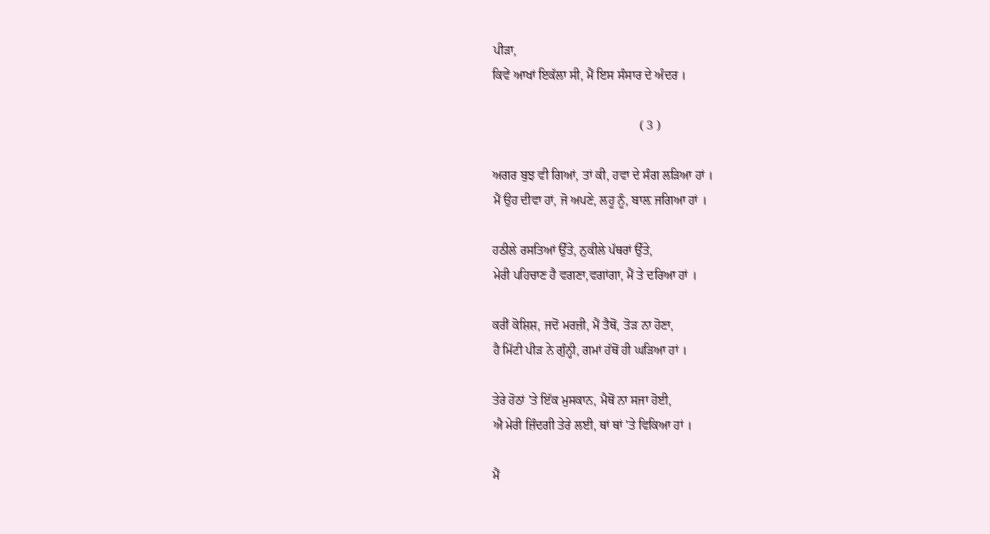ਪੀੜਾ,
ਕਿਵੇਂ ਆਖਾਂ ਇਕੱਲਾ ਸੀ, ਮੈਂ ਇਸ ਸੰਸਾਰ ਦੇ ਅੰਦਰ ।

                                               ( 3 )

ਅਗਰ ਬੁਝ ਵੀ ਗਿਆਂ, ਤਾਂ ਕੀ, ਹਵਾ ਦੇ ਸੰਗ ਲੜਿਆ ਹਾਂ ।
ਮੈਂ ਉਹ ਦੀਵਾ ਹਾਂ, ਜੋ ਅਪਣੇ, ਲਹੂ ਨੂੰ, ਬਾਲ਼ ਜਗਿਆ ਹਾਂ ।

ਹਠੀਲੇ ਰਸਤਿਆਂ ਉੱਤੇ, ਨੁਕੀਲੇ ਪੱਥਰਾਂ ਉੱਤੇ,
ਮੇਰੀ ਪਹਿਚਾਣ ਹੈ ਵਗਣਾ,ਵਗਾਂਗਾ, ਮੈਂ ਤੇ ਦਰਿਆ ਹਾਂ ।

ਕਰੀਂ ਕੋਸ਼ਿਸ਼, ਜਦੋਂ ਮਰਜ਼ੀ, ਮੈਂ ਤੈਥੋਂ, ਤੋੜ ਨਾ ਹੋਣਾ,
ਹੈ ਮਿੱਟੀ ਪੀੜ ਨੇ ਗੁੰਨ੍ਹੀ, ਗਮਾਂ ਹੱਥੋਂ ਹੀ ਘੜਿਆ ਹਾਂ ।

ਤੇਰੇ ਹੋਠਾਂ 'ਤੇ ਇੱਕ ਮੁਸਕਾਨ, ਮੈਥੋਂ ਨਾ ਸਜਾ ਹੋਈ,
ਐ ਮੇਰੀ ਜ਼ਿੰਦਗੀ ਤੇਰੇ ਲਈ, ਥਾਂ ਥਾਂ 'ਤੇ ਵਿਕਿਆ ਹਾਂ ।

ਮੈਂ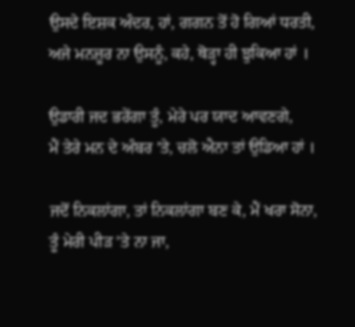ਉਸਦੇ ਇਸ਼ਕ ਅੰਦਰ, ਹਾਂ, ਗਗਨ ਤੋਂ ਹੋ ਗਿਆਂ ਧਰਤੀ,
ਅਜੇ ਮਨਜ਼ੂਰ ਨਾ ਉਸਨੂੰ, ਕਹੇ, ਥੋੜ੍ਹਾ ਹੀ ਝੁਕਿਆ ਹਾਂ ।

ਉਡਾਰੀ ਜਦ ਭਰੇਂਗਾ ਤੂੰ, ਮੇਰੇ ਪਰ ਯਾਦ ਆਵਣਗੇ,
ਮੈਂ ਤੇਰੇ ਮਨ ਦੇ ਅੰਬਰ 'ਤੇ, ਚਲੋ ਐਨਾ ਤਾਂ ਉਡਿਆ ਹਾਂ ।

ਜਦੋਂ ਨਿਕਲਾਂਗਾ, ਤਾਂ ਨਿਕਲਾਂਗਾ ਬਣ ਕੇ, ਮੈਂ ਖਰਾ ਸੋਨਾ,
ਤੂੰ ਮੇਰੀ ਪੀੜ 'ਤੇ ਨਾ ਜਾ,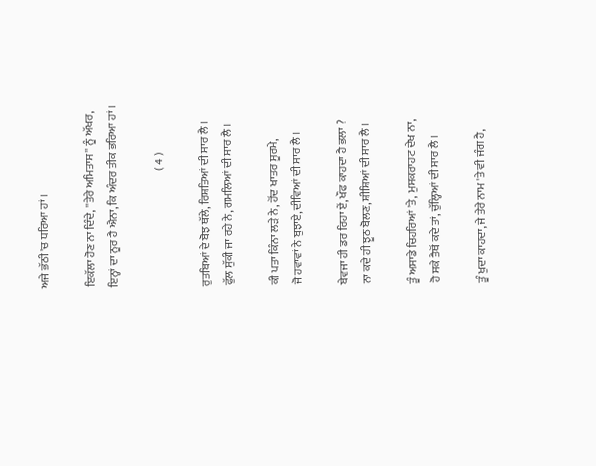ਅਜੇ ਭੱਠੀ 'ਚ ਧਰਿਆ ਹਾਂ ।

ਇਕੱਲਾ ਹੋਣ ਨਾ ਦਿੰਦੇ, ''ਤੇਰੇ ਅਮਿਤਾਸ'' ਨੂੰ ਅੱਖਰ,
ਇਨ੍ਹਾਂ ਦਾ ਨੂਰ ਹੈ ਐਨਾ, ਕਿ ਅੰਦਰ ਤੀਕ ਭਰਿਆ ਹਾਂ ।

                                                   ( 4 )

ਰੁਤਬਿਆਂ ਦੇ ਬੋਝ ਥੱਲੇ, ਰਿਸ਼ਤਿਆਂ ਦੀ ਸਾਰ ਲੈ ।
ਫੁੱਲ ਸੁੱਕੀ ਜਾ ਰਹੇ ਨੇ, ਗਮਲਿਆਂ ਦੀ ਸਾਰ ਲੈ ।

ਕੀ ਪਤਾ ਕਿੰਨਾ ਲੜੇ ਨੇ, ਹੋਂਦ ਖਾਤਰ ਸੂਰਮੇ,
ਜੋ ਹਵਾਵਾਂ ਨੇ ਬੁਝਾਏ, ਦੀਵਿਆਂ ਦੀ ਸਾਰ ਲੈ ।

ਬੇਵਜਾ ਹੀ ਡਰ ਰਿਹਾ ਏਂ, ਖੌਫ ਕਾਹਦਾ ਹੈ ਭਲਾ ?
ਨਾ ਕਦੇ ਹੀ ਝੂਠ ਬੋਲਣ, ਸ਼ੀਸ਼ਿਆਂ ਦੀ ਸਾਰ ਲੈ ।

ਤੂੰ ਅਸਾਡੇ ਚਿਹਰਿਆਂ 'ਤੇ, ਮੁਸਕਰਾਹਟ ਦੇਖ ਨਾ,
ਹੋ ਸਕੇ ਤੈਥੋਂ ਕਦੇ ਤਾਂ, ਚੁੱਲ੍ਹਿਆਂ ਦੀ ਸਾਰ ਲੈ ।

ਤੂੰ ਖੁਦਾ ਕਾਹਦਾ, ਜੇ ਤੇਰੇ ਨਾਮ 'ਤੇ ਵੀ ਜੰਗ ਹੈ,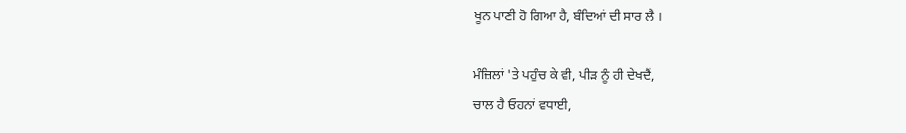ਖੂਨ ਪਾਣੀ ਹੋ ਗਿਆ ਹੈ, ਬੰਦਿਆਂ ਦੀ ਸਾਰ ਲੈ ।

ਮੰਜ਼ਿਲਾਂ 'ਤੇ ਪਹੁੰਚ ਕੇ ਵੀ, ਪੀੜ ਨੂੰ ਹੀ ਦੇਖਦੈਂ,
ਚਾਲ ਹੈ ਓਹਨਾਂ ਵਧਾਈ,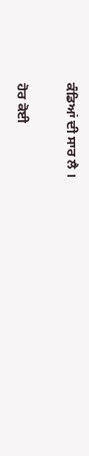ਕੰਡਿਆਂ ਦੀ ਸਾਰ ਲੈ ।

ਹੋਰ ਕੋਈ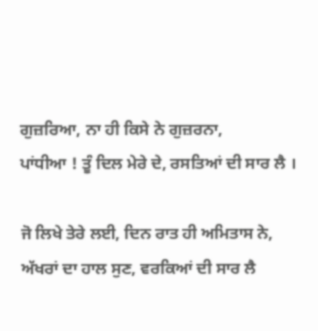ਗੁਜ਼ਰਿਆ, ਨਾ ਹੀ ਕਿਸੇ ਨੇ ਗੁਜ਼ਰਨਾ,
ਪਾਂਧੀਆ ! ਤੂੰ ਦਿਲ ਮੇਰੇ ਦੇ, ਰਸਤਿਆਂ ਦੀ ਸਾਰ ਲੈ ।

ਜੋ ਲਿਖੇ ਤੇਰੇ ਲਈ, ਦਿਨ ਰਾਤ ਹੀ ਅਮਿਤਾਸ ਨੇ,
ਅੱਖਰਾਂ ਦਾ ਹਾਲ ਸੁਣ, ਵਰਕਿਆਂ ਦੀ ਸਾਰ ਲੈ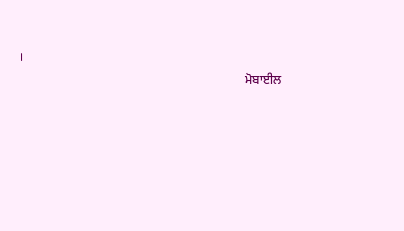।
                                                                        ਮੋਬਾਈਲ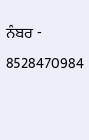ਨੰਬਰ -  8528470984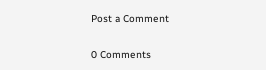Post a Comment

0 Comments